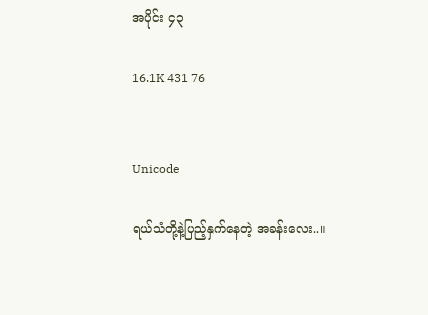အပိုင်း ၄၃

16.1K 431 76


Unicode

ရယ်သံတို့နဲ့ပြည့်နှက်နေတဲ့ အခန်းလေး..။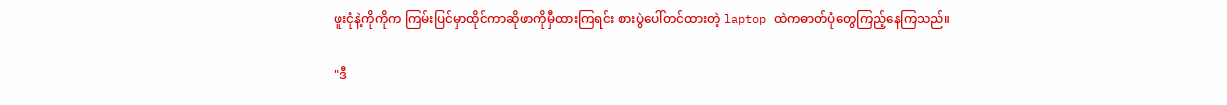ဖူးငုံနဲ့ကိုကိုက ကြမ်းပြင်မှာထိုင်ကာဆိုဖာကိုမှီထားကြရင်း စားပွဲပေါ်တင်ထားတဲ့ laptop ထဲကဓာတ်ပုံတွေကြည့်နေကြသည်။

"ဒီ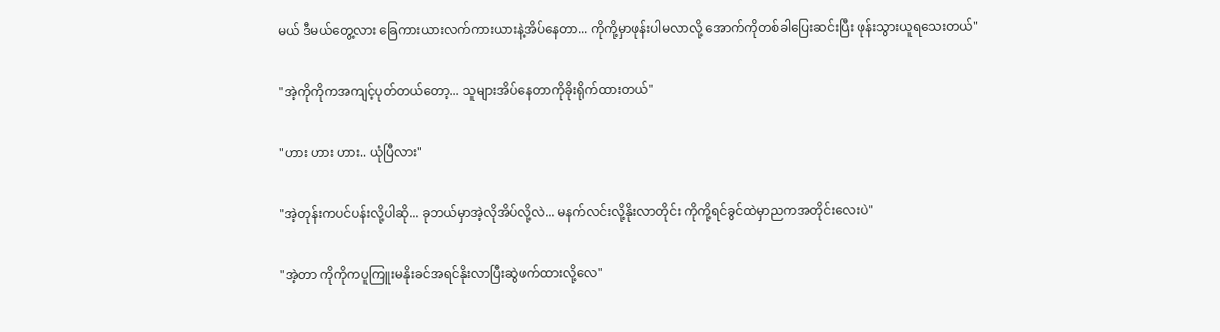မယ် ဒီမယ်တွေ့လား ခြေကားယားလက်ကားယားနဲ့အိပ်နေတာ... ကိုကို့မှာဖုန်းပါမလာလို့ အောက်ကိုတစ်ခါပြေးဆင်းပြီး ဖုန်းသွားယူရသေးတယ်"

"အဲ့ကိုကိုကအကျင့်ပုတ်တယ်တော့... သူများအိပ်နေတာကိုခိုးရိုက်ထားတယ်"

"ဟား ဟား ဟား.. ယုံပြီလား"

"အဲ့တုန်းကပင်ပန်းလို့ပါဆို... ခုဘယ်မှာအဲ့လိုအိပ်လို့လဲ... မနက်လင်းလို့နိုးလာတိုင်း ကိုကို့ရင်ခွင်ထဲမှာညကအတိုင်းလေးပဲ"

"အဲ့တာ ကိုကိုကပူကြူးမနိုးခင်အရင်နိုးလာပြီးဆွဲဖက်ထားလို့လေ"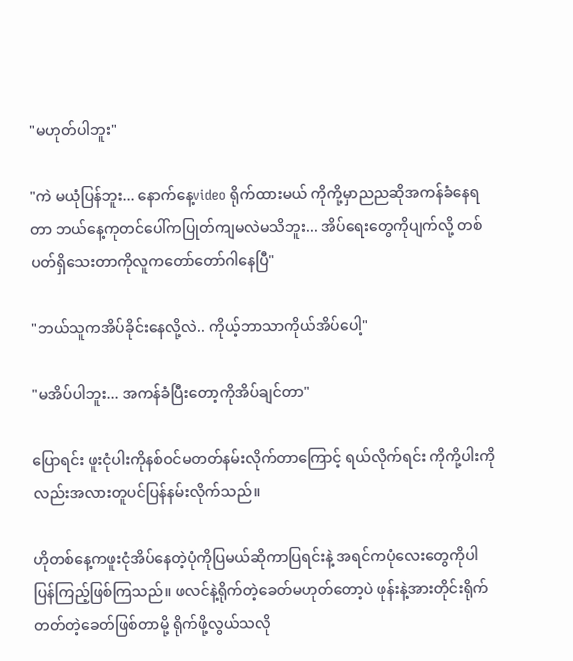"မဟုတ်ပါဘူး"

"ကဲ မယုံပြန်ဘူး... နောက်နေ့video ရိုက်ထားမယ် ကိုကို့မှာညညဆိုအကန်ခံနေရတာ ဘယ်နေ့ကုတင်ပေါ်ကပြုတ်ကျမလဲမသိဘူး... အိပ်ရေးတွေကိုပျက်လို့ တစ်ပတ်ရှိသေးတာကိုလူကတော်တော်ဂါနေပြီ"

"ဘယ်သူကအိပ်ခိုင်းနေလို့လဲ.. ကိုယ့်ဘာသာကိုယ်အိပ်ပေါ့"

"မအိပ်ပါဘူး... အကန်ခံပြီးတော့ကိုအိပ်ချင်တာ"

ပြောရင်း ဖူးငုံပါးကိုနစ်ဝင်မတတ်နမ်းလိုက်တာကြောင့် ရယ်လိုက်ရင်း ကိုကို့ပါးကိုလည်းအလားတူပင်ပြန်နမ်းလိုက်သည်။

ဟိုတစ်နေ့ကဖူးငုံအိပ်နေတဲ့ပုံကိုပြမယ်ဆိုကာပြရင်းနဲ့ အရင်ကပုံလေးတွေကိုပါပြန်ကြည့်ဖြစ်ကြသည်။ ဖလင်နဲ့ရိုက်တဲ့ခေတ်မဟုတ်တော့ပဲ ဖုန်းနဲ့အားတိုင်းရိုက်တတ်တဲ့ခေတ်ဖြစ်တာမို့ ရိုက်ဖို့လွယ်သလို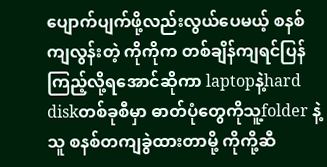ပျောက်ပျက်ဖို့လည်းလွယ်ပေမယ့် စနစ်ကျလွန်းတဲ့ ကိုကိုက တစ်ချိန်ကျရင်ပြန်ကြည့်လို့ရအောင်ဆိုကာ laptopနဲ့hard diskတစ်ခုစီမှာ ဓာတ်ပုံတွေကိုသူ့folder နဲ့သူ စနစ်တကျခွဲထားတာမို့ ကိုကို့ဆီ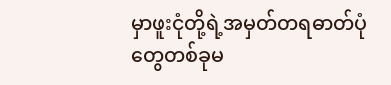မှာဖူးငုံတို့ရဲ့အမှတ်တရဓာတ်ပုံတွေတစ်ခုမ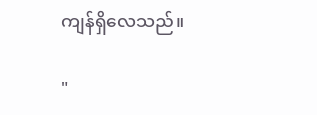ကျန်ရှိလေသည်။

"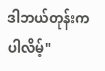ဒါဘယ်တုန်းကပါလိမ့်"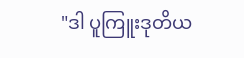"ဒါ ပူကြူးဒုတိယ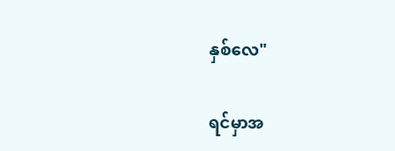နှစ်လေ"

ရင်မှာအ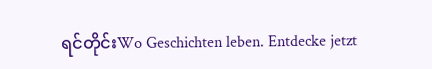ရင်တိုင်းWo Geschichten leben. Entdecke jetzt